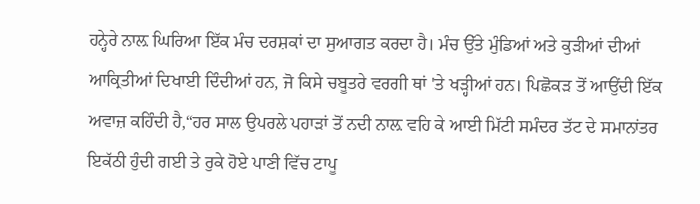ਹਨ੍ਹੇਰੇ ਨਾਲ਼ ਘਿਰਿਆ ਇੱਕ ਮੰਚ ਦਰਸ਼ਕਾਂ ਦਾ ਸੁਆਗਤ ਕਰਦਾ ਹੈ। ਮੰਚ ਉੱਤੇ ਮੁੰਡਿਆਂ ਅਤੇ ਕੁੜੀਆਂ ਦੀਆਂ ਆਕ੍ਰਿਤੀਆਂ ਦਿਖਾਈ ਦਿੰਦੀਆਂ ਹਨ, ਜੋ ਕਿਸੇ ਚਬੂਤਰੇ ਵਰਗੀ ਥਾਂ 'ਤੇ ਖੜ੍ਹੀਆਂ ਹਨ। ਪਿਛੋਕੜ ਤੋਂ ਆਉਂਦੀ ਇੱਕ ਅਵਾਜ਼ ਕਹਿੰਦੀ ਹੈ,“ਹਰ ਸਾਲ ਉਪਰਲੇ ਪਹਾੜਾਂ ਤੋਂ ਨਦੀ ਨਾਲ਼ ਵਹਿ ਕੇ ਆਈ ਮਿੱਟੀ ਸਮੰਦਰ ਤੱਟ ਦੇ ਸਮਾਨਾਂਤਰ ਇਕੱਠੀ ਹੁੰਦੀ ਗਈ ਤੇ ਰੁਕੇ ਹੋਏ ਪਾਣੀ ਵਿੱਚ ਟਾਪੂ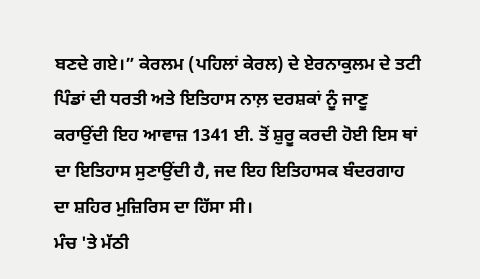ਬਣਦੇ ਗਏ।” ਕੇਰਲਮ (ਪਹਿਲਾਂ ਕੇਰਲ) ਦੇ ਏਰਨਾਕੁਲਮ ਦੇ ਤਟੀ ਪਿੰਡਾਂ ਦੀ ਧਰਤੀ ਅਤੇ ਇਤਿਹਾਸ ਨਾਲ਼ ਦਰਸ਼ਕਾਂ ਨੂੰ ਜਾਣੂ ਕਰਾਉਂਦੀ ਇਹ ਆਵਾਜ਼ 1341 ਈ. ਤੋਂ ਸ਼ੁਰੂ ਕਰਦੀ ਹੋਈ ਇਸ ਥਾਂ ਦਾ ਇਤਿਹਾਸ ਸੁਣਾਉਂਦੀ ਹੈ, ਜਦ ਇਹ ਇਤਿਹਾਸਕ ਬੰਦਰਗਾਹ ਦਾ ਸ਼ਹਿਰ ਮੁਜ਼ਿਰਿਸ ਦਾ ਹਿੱਸਾ ਸੀ।
ਮੰਚ 'ਤੇ ਮੱਠੀ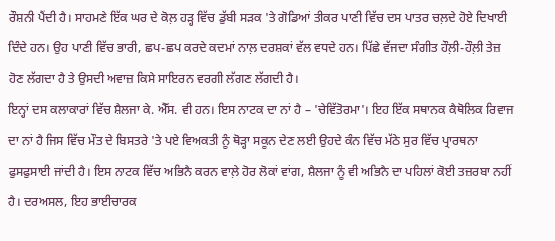ਰੌਸ਼ਨੀ ਪੈਂਦੀ ਹੈ। ਸਾਹਮਣੇ ਇੱਕ ਘਰ ਦੇ ਕੋਲ਼ ਹੜ੍ਹ ਵਿੱਚ ਡੁੱਬੀ ਸੜਕ 'ਤੇ ਗੋਡਿਆਂ ਤੀਕਰ ਪਾਣੀ ਵਿੱਚ ਦਸ ਪਾਤਰ ਚਲ਼ਦੇ ਹੋਏ ਦਿਖਾਈ ਦਿੰਦੇ ਹਨ। ਉਹ ਪਾਣੀ ਵਿੱਚ ਭਾਰੀ, ਛਪ-ਛਪ ਕਰਦੇ ਕਦਮਾਂ ਨਾਲ਼ ਦਰਸ਼ਕਾਂ ਵੱਲ ਵਧਦੇ ਹਨ। ਪਿੱਛੇ ਵੱਜਦਾ ਸੰਗੀਤ ਹੌਲ਼ੀ-ਹੌਲ਼ੀ ਤੇਜ਼ ਹੋਣ ਲੱਗਦਾ ਹੈ ਤੇ ਉਸਦੀ ਅਵਾਜ਼ ਕਿਸੇ ਸਾਇਰਨ ਵਰਗੀ ਲੱਗਣ ਲੱਗਦੀ ਹੈ।
ਇਨ੍ਹਾਂ ਦਸ ਕਲਾਕਾਰਾਂ ਵਿੱਚ ਸ਼ੈਲਜਾ ਕੇ. ਐੱਸ. ਵੀ ਹਨ। ਇਸ ਨਾਟਕ ਦਾ ਨਾਂ ਹੈ – 'ਚੇਵਿੱਤੋਰਮਾ'। ਇਹ ਇੱਕ ਸਥਾਨਕ ਕੈਥੋਲਿਕ ਰਿਵਾਜ ਦਾ ਨਾਂ ਹੈ ਜਿਸ ਵਿੱਚ ਮੌਤ ਦੇ ਬਿਸਤਰੇ 'ਤੇ ਪਏ ਵਿਅਕਤੀ ਨੂੰ ਥੋੜ੍ਹਾ ਸਕੂਨ ਦੇਣ ਲਈ ਉਹਦੇ ਕੰਨ ਵਿੱਚ ਮੱਠੇ ਸੁਰ ਵਿੱਚ ਪ੍ਰਾਰਥਨਾ ਫੁਸਫੁਸਾਈ ਜਾਂਦੀ ਹੈ। ਇਸ ਨਾਟਕ ਵਿੱਚ ਅਭਿਨੈ ਕਰਨ ਵਾਲ਼ੇ ਹੋਰ ਲੋਕਾਂ ਵਾਂਗ, ਸ਼ੈਲਜਾ ਨੂੰ ਵੀ ਅਭਿਨੈ ਦਾ ਪਹਿਲਾਂ ਕੋਈ ਤਜ਼ਰਬਾ ਨਹੀਂ ਹੈ। ਦਰਅਸਲ, ਇਹ ਭਾਈਚਾਰਕ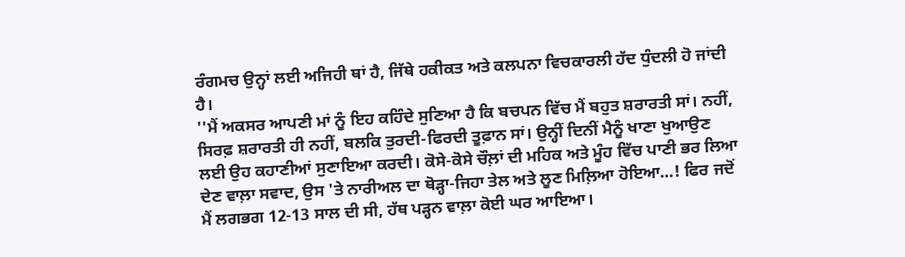ਰੰਗਮਚ ਉਨ੍ਹਾਂ ਲਈ ਅਜਿਹੀ ਥਾਂ ਹੈ, ਜਿੱਥੇ ਹਕੀਕਤ ਅਤੇ ਕਲਪਨਾ ਵਿਚਕਾਰਲੀ ਹੱਦ ਧੁੰਦਲੀ ਹੋ ਜਾਂਦੀ ਹੈ।
''ਮੈਂ ਅਕਸਰ ਆਪਣੀ ਮਾਂ ਨੂੰ ਇਹ ਕਹਿੰਦੇ ਸੁਣਿਆ ਹੈ ਕਿ ਬਚਪਨ ਵਿੱਚ ਮੈਂ ਬਹੁਤ ਸ਼ਰਾਰਤੀ ਸਾਂ। ਨਹੀਂ, ਸਿਰਫ਼ ਸ਼ਰਾਰਤੀ ਹੀ ਨਹੀਂ, ਬਲਕਿ ਤੁਰਦੀ-ਫਿਰਦੀ ਤੂਫ਼ਾਨ ਸਾਂ। ਉਨ੍ਹੀਂ ਦਿਨੀਂ ਮੈਨੂੰ ਖਾਣਾ ਖੁਆਉਣ ਲਈ ਉਹ ਕਹਾਣੀਆਂ ਸੁਣਾਇਆ ਕਰਦੀ। ਕੋਸੇ-ਕੋਸੇ ਚੌਲ਼ਾਂ ਦੀ ਮਹਿਕ ਅਤੇ ਮੂੰਹ ਵਿੱਚ ਪਾਣੀ ਭਰ ਲਿਆ ਦੇਣ ਵਾਲ਼ਾ ਸਵਾਦ, ਉਸ 'ਤੇ ਨਾਰੀਅਲ ਦਾ ਥੋੜ੍ਹਾ-ਜਿਹਾ ਤੇਲ ਅਤੇ ਲੂਣ ਮਿਲ਼ਿਆ ਹੋਇਆ…! ਫਿਰ ਜਦੋਂ ਮੈਂ ਲਗਭਗ 12-13 ਸਾਲ ਦੀ ਸੀ, ਹੱਥ ਪੜ੍ਹਨ ਵਾਲ਼ਾ ਕੋਈ ਘਰ ਆਇਆ।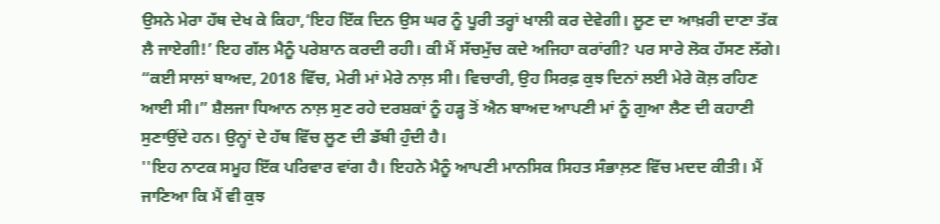ਉਸਨੇ ਮੇਰਾ ਹੱਥ ਦੇਖ ਕੇ ਕਿਹਾ,‘ਇਹ ਇੱਕ ਦਿਨ ਉਸ ਘਰ ਨੂੰ ਪੂਰੀ ਤਰ੍ਹਾਂ ਖਾਲੀ ਕਰ ਦੇਵੇਗੀ। ਲੂਣ ਦਾ ਆਖ਼ਰੀ ਦਾਣਾ ਤੱਕ ਲੈ ਜਾਏਗੀ!’ ਇਹ ਗੱਲ ਮੈਨੂੰ ਪਰੇਸ਼ਾਨ ਕਰਦੀ ਰਹੀ। ਕੀ ਮੈਂ ਸੱਚਮੁੱਚ ਕਦੇ ਅਜਿਹਾ ਕਰਾਂਗੀ? ਪਰ ਸਾਰੇ ਲੋਕ ਹੱਸਣ ਲੱਗੇ।
“ਕਈ ਸਾਲਾਂ ਬਾਅਦ, 2018 ਵਿੱਚ, ਮੇਰੀ ਮਾਂ ਮੇਰੇ ਨਾਲ਼ ਸੀ। ਵਿਚਾਰੀ, ਉਹ ਸਿਰਫ਼ ਕੁਝ ਦਿਨਾਂ ਲਈ ਮੇਰੇ ਕੋਲ਼ ਰਹਿਣ ਆਈ ਸੀ।” ਸ਼ੈਲਜਾ ਧਿਆਨ ਨਾਲ਼ ਸੁਣ ਰਹੇ ਦਰਸ਼ਕਾਂ ਨੂੰ ਹੜ੍ਹ ਤੋਂ ਐਨ ਬਾਅਦ ਆਪਣੀ ਮਾਂ ਨੂੰ ਗੁਆ ਲੈਣ ਦੀ ਕਹਾਣੀ ਸੁਣਾਉਂਦੇ ਹਨ। ਉਨ੍ਹਾਂ ਦੇ ਹੱਥ ਵਿੱਚ ਲੂਣ ਦੀ ਡੱਬੀ ਹੁੰਦੀ ਹੈ।
''ਇਹ ਨਾਟਕ ਸਮੂਹ ਇੱਕ ਪਰਿਵਾਰ ਵਾਂਗ ਹੈ। ਇਹਨੇ ਮੈਨੂੰ ਆਪਣੀ ਮਾਨਸਿਕ ਸਿਹਤ ਸੰਭਾਲ਼ਣ ਵਿੱਚ ਮਦਦ ਕੀਤੀ। ਮੈਂ ਜਾਣਿਆ ਕਿ ਮੈਂ ਵੀ ਕੁਝ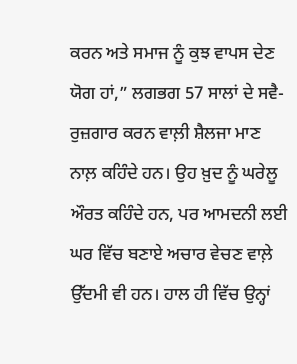ਕਰਨ ਅਤੇ ਸਮਾਜ ਨੂੰ ਕੁਝ ਵਾਪਸ ਦੇਣ ਯੋਗ ਹਾਂ,” ਲਗਭਗ 57 ਸਾਲਾਂ ਦੇ ਸਵੈ-ਰੁਜ਼ਗਾਰ ਕਰਨ ਵਾਲ਼ੀ ਸ਼ੈਲਜਾ ਮਾਣ ਨਾਲ਼ ਕਹਿੰਦੇ ਹਨ। ਉਹ ਖ਼ੁਦ ਨੂੰ ਘਰੇਲੂ ਔਰਤ ਕਹਿੰਦੇ ਹਨ, ਪਰ ਆਮਦਨੀ ਲਈ ਘਰ ਵਿੱਚ ਬਣਾਏ ਅਚਾਰ ਵੇਚਣ ਵਾਲ਼ੇ ਉੱਦਮੀ ਵੀ ਹਨ। ਹਾਲ ਹੀ ਵਿੱਚ ਉਨ੍ਹਾਂ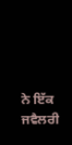ਨੇ ਇੱਕ ਜਵੈਲਰੀ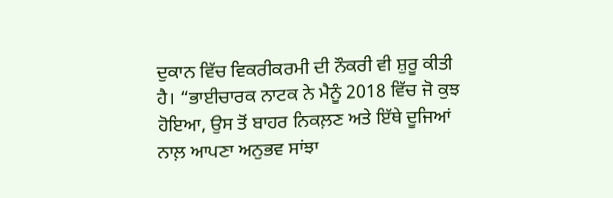ਦੁਕਾਨ ਵਿੱਚ ਵਿਕਰੀਕਰਮੀ ਦੀ ਨੌਕਰੀ ਵੀ ਸ਼ੁਰੂ ਕੀਤੀ ਹੈ। “ਭਾਈਚਾਰਕ ਨਾਟਕ ਨੇ ਮੈਨੂੰ 2018 ਵਿੱਚ ਜੋ ਕੁਝ ਹੋਇਆ, ਉਸ ਤੋਂ ਬਾਹਰ ਨਿਕਲ਼ਣ ਅਤੇ ਇੱਥੇ ਦੂਜਿਆਂ ਨਾਲ਼ ਆਪਣਾ ਅਨੁਭਵ ਸਾਂਝਾ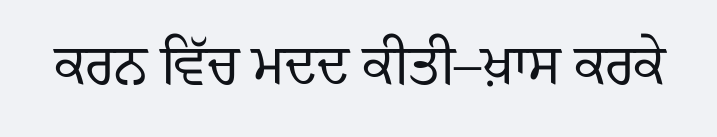ਕਰਨ ਵਿੱਚ ਮਦਦ ਕੀਤੀ–ਖ਼ਾਸ ਕਰਕੇ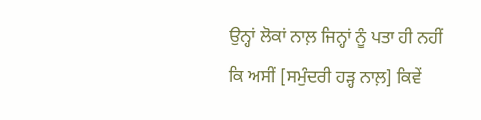ਉਨ੍ਹਾਂ ਲੋਕਾਂ ਨਾਲ਼ ਜਿਨ੍ਹਾਂ ਨੂੰ ਪਤਾ ਹੀ ਨਹੀਂ ਕਿ ਅਸੀਂ [ਸਮੁੰਦਰੀ ਹੜ੍ਹ ਨਾਲ਼] ਕਿਵੇਂ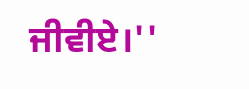ਜੀਵੀਏ।''